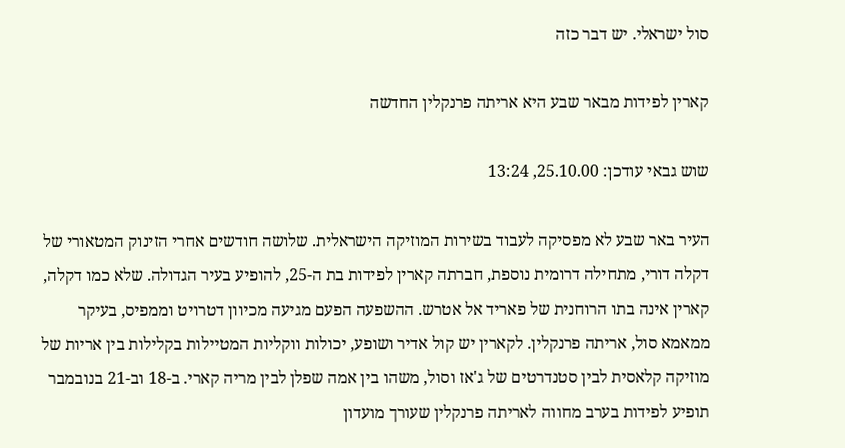סול ישראלי. יש דבר כזה

קארין לפידות מבאר שבע היא אריתה פרנקלין החדשה

שוש גבאי עודכן: 25.10.00, 13:24

העיר באר שבע לא מפסיקה לעבוד בשירות המוזיקה הישראלית. שלושה חודשים אחרי הזינוק המטאורי של דקלה דורי, מתחילה דרומית נוספת, חברתה קארין לפידות בת ה-25, להופיע בעיר הגדולה. שלא כמו דקלה, קארין אינה בתו הרוחנית של פאריד אל אטרש. ההשפעה הפעם מגיעה מכיוון דטרויט וממפיס, בעיקר ממאמא סול, אריתה פרנקלין. לקארין יש קול אדיר ושופע, יכולות ווקליות המטיילות בקלילות בין אריות של מוזיקה קלאסית לבין סטנדרטים של ג'אז וסול, משהו בין אמה שפלן לבין מריה קארי. ב-18 וב-21 בנובמבר תופיע לפידות בערב מחווה לאריתה פרנקלין שעורך מועדון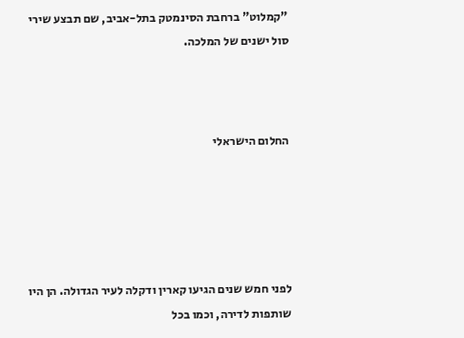"קמלוט" ברחבת הסינמטק בתל-אביב, שם תבצע שירי סול ישנים של המלכה.



החלום הישראלי





לפני חמש שנים הגיעו קארין ודקלה לעיר הגדולה. הן היו שותפות לדירה, וכמו בכל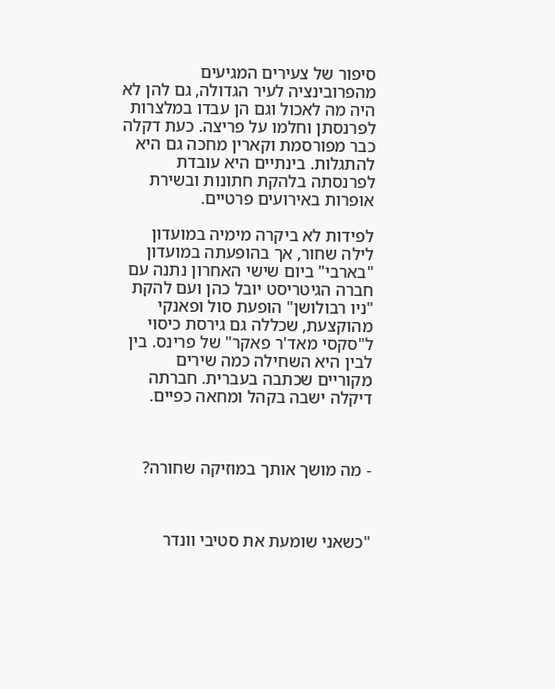סיפור של צעירים המגיעים מהפרובינציה לעיר הגדולה, גם להן לא היה מה לאכול וגם הן עבדו במלצרות לפרנסתן וחלמו על פריצה. כעת דקלה כבר מפורסמת וקארין מחכה גם היא להתגלות. בינתיים היא עובדת לפרנסתה בלהקת חתונות ובשירת אופרות באירועים פרטיים.

לפידות לא ביקרה מימיה במועדון לילה שחור, אך בהופעתה במועדון "בארבי" ביום שישי האחרון נתנה עם חברה הגיטריסט יובל כהן ועם להקת "ניו רבולושן" הופעת סול ופאנקי מהוקצעת, שכללה גם גירסת כיסוי ל"סקסי מאד'ר פאקר" של פרינס. בין לבין היא השחילה כמה שירים מקוריים שכתבה בעברית. חברתה דיקלה ישבה בקהל ומחאה כפיים.



- מה מושך אותך במוזיקה שחורה?



"כשאני שומעת את סטיבי וונדר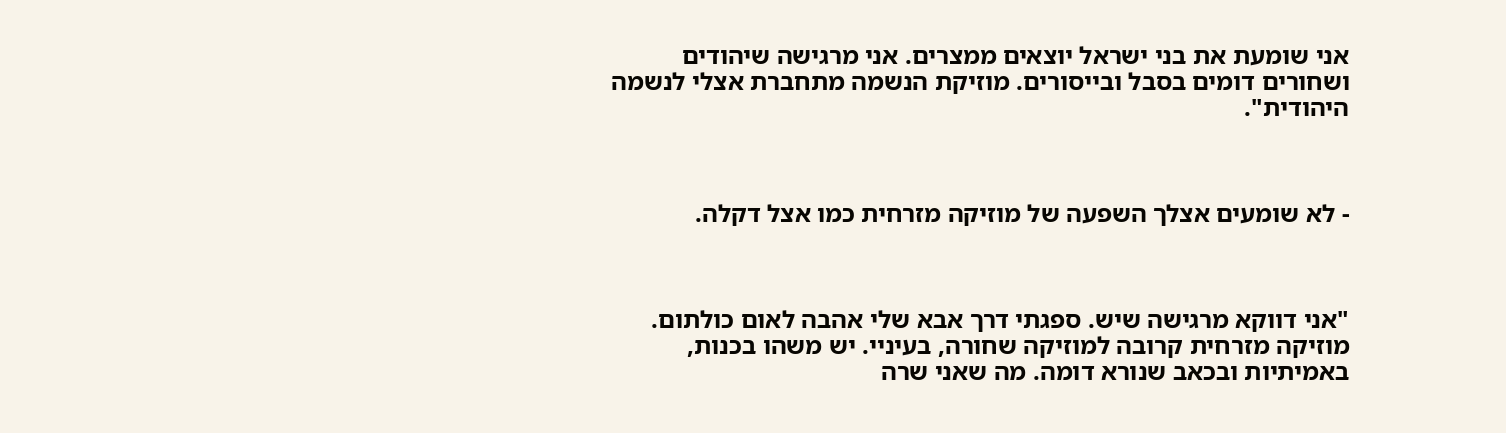אני שומעת את בני ישראל יוצאים ממצרים. אני מרגישה שיהודים ושחורים דומים בסבל ובייסורים. מוזיקת הנשמה מתחברת אצלי לנשמה היהודית".



- לא שומעים אצלך השפעה של מוזיקה מזרחית כמו אצל דקלה.



"אני דווקא מרגישה שיש. ספגתי דרך אבא שלי אהבה לאום כולתום. מוזיקה מזרחית קרובה למוזיקה שחורה, בעיניי. יש משהו בכנות, באמיתיות ובכאב שנורא דומה. מה שאני שרה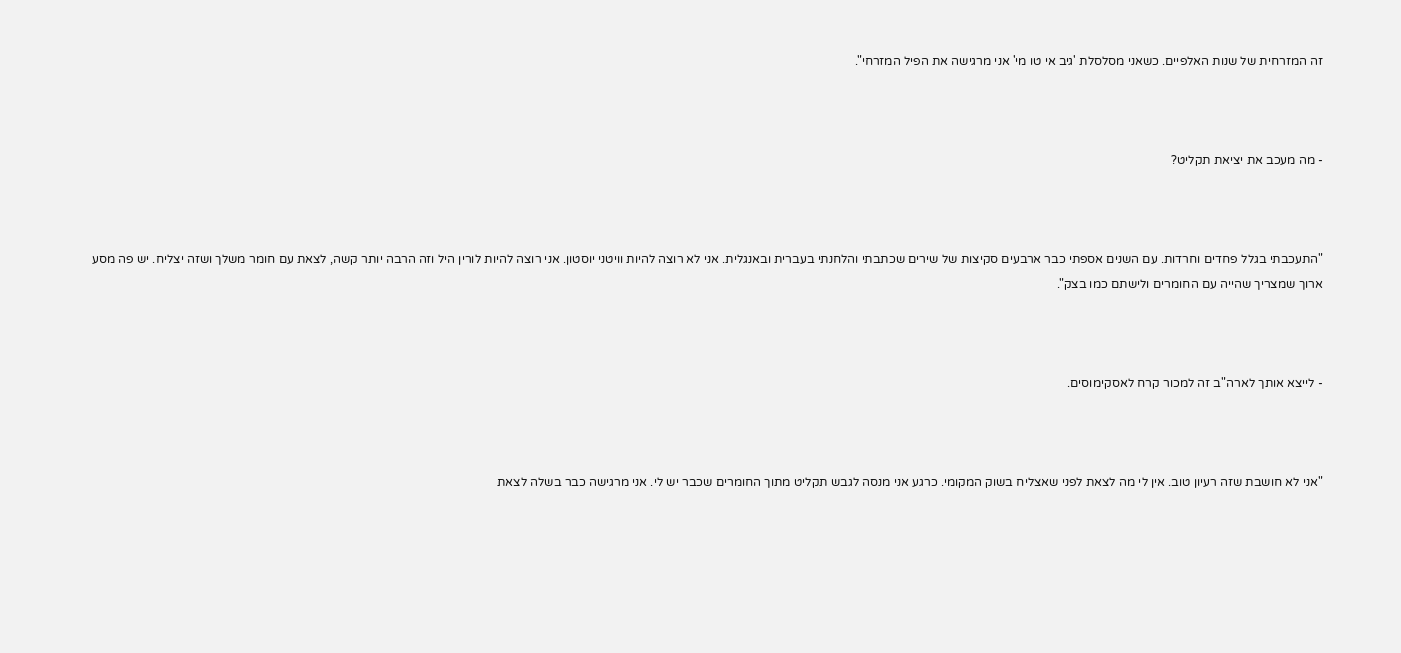זה המזרחית של שנות האלפיים. כשאני מסלסלת 'גיב אי טו מי' אני מרגישה את הפיל המזרחי".



- מה מעכב את יציאת תקליט?



"התעכבתי בגלל פחדים וחרדות. עם השנים אספתי כבר ארבעים סקיצות של שירים שכתבתי והלחנתי בעברית ובאנגלית. אני לא רוצה להיות וויטני יוסטון. אני רוצה להיות לורין היל וזה הרבה יותר קשה, לצאת עם חומר משלך ושזה יצליח. יש פה מסע ארוך שמצריך שהייה עם החומרים ולישתם כמו בצק".



- לייצא אותך לארה"ב זה למכור קרח לאסקימוסים.



"אני לא חושבת שזה רעיון טוב. אין לי מה לצאת לפני שאצליח בשוק המקומי. כרגע אני מנסה לגבש תקליט מתוך החומרים שכבר יש לי. אני מרגישה כבר בשלה לצאת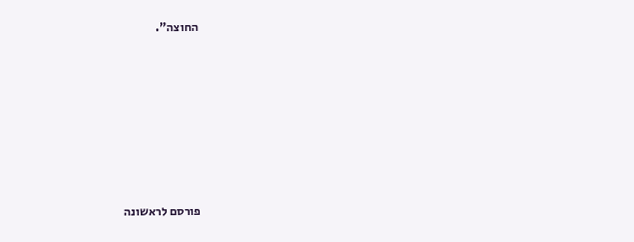החוצה".










פורסם לראשונה